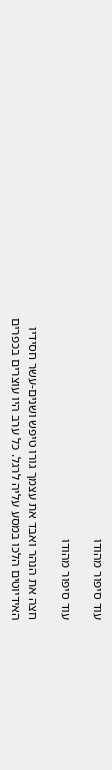עוד סיפור מהודו

עוד סיפור מהודו

חצה את הנהר ואבד את עצמך גורו טיפש ושנים-עשר חסידיו האידיוטים הלכו במסע עליה לרגל. כל ערב היו עוצרים בכפרים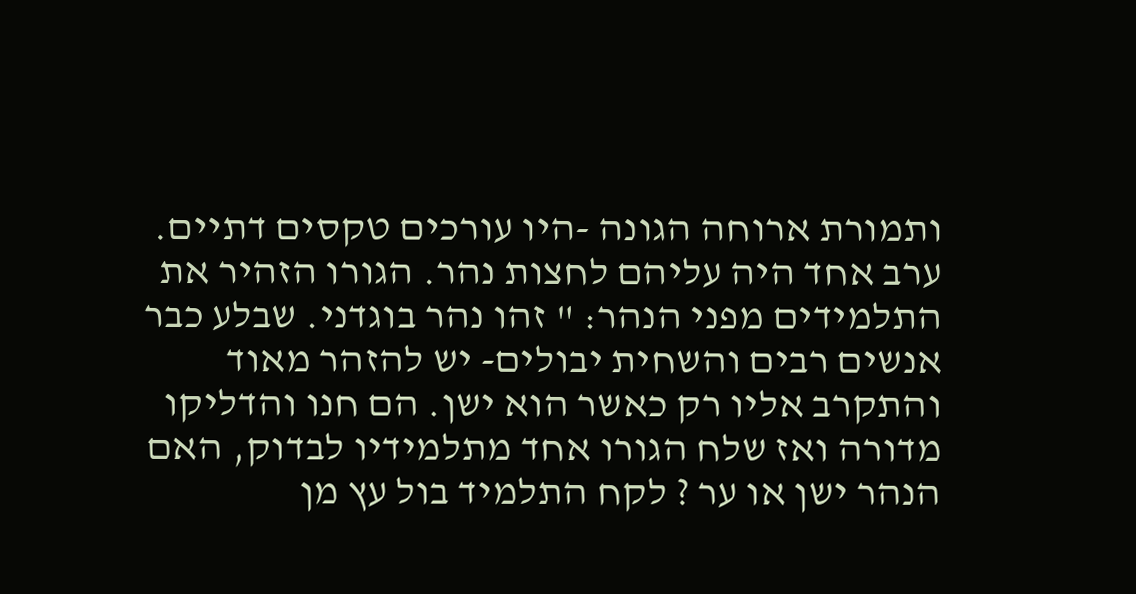ותמורת ארוחה הגונה -היו עורכים טקסים דתיים. ערב אחד היה עליהם לחצות נהר. הגורו הזהיר את התלמידים מפני הנהר: " זהו נהר בוגדני. שבלע כבר אנשים רבים והשחית יבולים- יש להזהר מאוד והתקרב אליו רק כאשר הוא ישן. הם חנו והדליקו מדורה ואז שלח הגורו אחד מתלמידיו לבדוק, האם הנהר ישן או ער ? לקח התלמיד בול עץ מן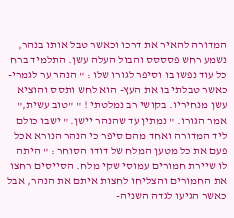המדורה להאיר את דרכו וכאשר טבל אותו בנהר, נשמע רחש פסססס והבול העלה עשן. התלמיד ברח כל עוד נפשו בו וסיפר לגורו שלו : " הנהר ער לגמרי- כאשר טבלתי בו את העץ- הוא לחש ותסס והוציא עשן מנחיריו. בקושי רב נמלטתי ! " "טוב עשית," אמר הגורו. " נמתין עד שהנהר יישן. " ישבו כולם ליד המדורה ואחד מהם סיפר כי הנהר הנורא אכל פעם את כל מטען המלח של דודו הסוחר : " היתה לו שיירת חמורים עמוסי שקי מלח. הסייסים רחצו את החמורים והצליחו לחצות איתם את הנהר, אבל כאשר הגיעו לגדה השניה-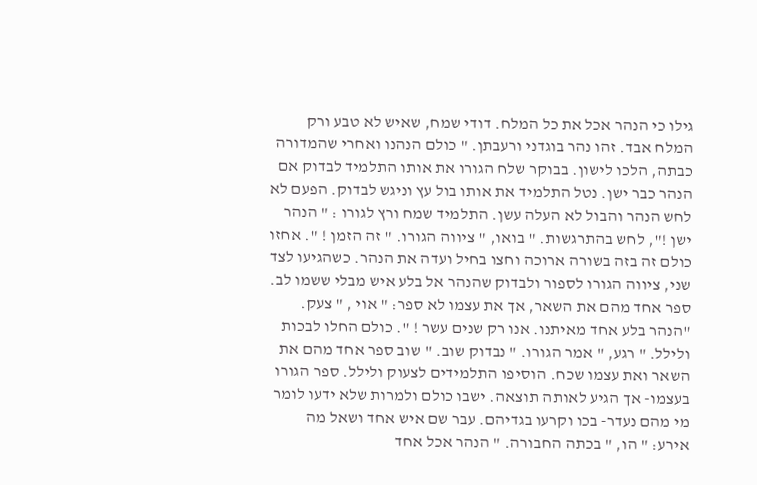גילו כי הנהר אכל את כל המלח. דודי שמח, שאיש לא טבע ורק המלח אבד. זהו נהר בוגדני ורעבתן. " כולם הנהנו ואחרי שהמדורה כבתה, הלכו לישון. בבוקר שלח הגורו את אותו התלמיד לבדוק אם הנהר כבר ישן. נטל התלמיד את אותו בול עץ וניגש לבדוק. הפעם לא לחש הנהר והבול לא העלה עשן. התלמיד שמח ורץ לגורו : " הנהר ישן !", לחש בהתרגשות. " בואו, " ציווה הגורו. " זה הזמן ! ". אחזו כולם זה בזה בשורה ארוכה וחצו בחיל ועדה את הנהר. כשהגיעו לצד שני, ציווה הגורו לספור ולבדוק שהנהר אל בלע איש מבלי ששמו לב. ספר אחד מהם את השאר, אך את עצמו לא ספר: " אוי , " צעק. "הנהר בלע אחד מאיתנו. אנו רק שנים עשר ! ". כולם החלו לבכות ולילל. " רגע, " אמר הגורו. " נבדוק שוב. " שוב ספר אחד מהם את השאר ואת עצמו שכח. הוסיפו התלמידים לצעוק ולילל. ספר הגורו בעצמו- אך הגיע לאותה תוצאה. ישבו כולם ולמרות שלא ידעו לומר מי מהם נעדר- בכו וקרעו בגדיהם. עבר שם איש אחד ושאל מה אירע: " הו, " בכתה החבורה. " הנהר אכל אחד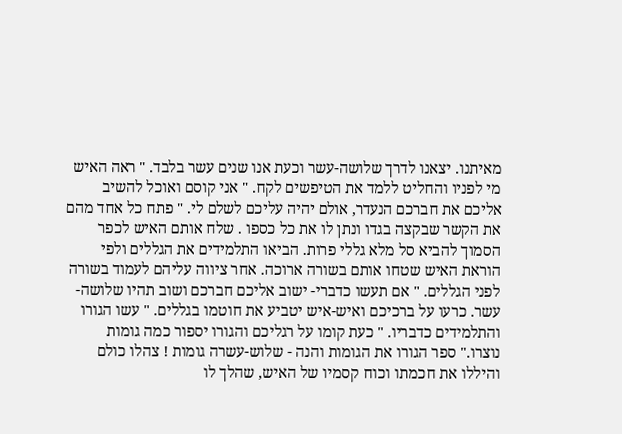מאיתנו. יצאנו לדרך שלושה-עשר וכעת אנו שנים עשר בלבד. " ראה האיש מי לפניו והחליט ללמד את הטיפשים לקח. " אני קוסם ואוכל להשיב אליכם את חברכם הנעדר, אולם יהיה עליכם לשלם לי. " פתח כל אחד מהם את הקשר שבקצה בגדו ונתן לו את כל כספו . שלח אותם האיש לכפר הסמוך להביא סל מלא גללי פרות. הביאו התלמידים את הגללים ולפי הוראת האיש שטחו אותם בשורה ארוכה. אחר ציווה עליהם לעמוד בשורה לפני הגללים. " אם תעשו כדברי- ישוב אליכם חברכם ושוב תהיו שלושה-עשר. כרעו על ברכיכם ואיש-איש יטביע את חוטמו בגללים. " עשו הגורו והתלמידים כדבריו. " כעת קומו על רגליכם והגורו יספור כמה גומות נוצרו." ספר הגורו את הגומות והנה - שלוש-עשרה גומות ! צהלו כולם והיללו את חכמתו וכוח קסמיו של האיש, שהלך לו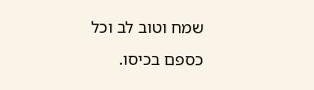שמח וטוב לב וכל כספם בכיסו.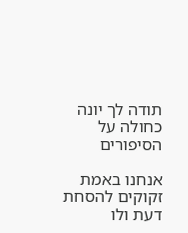תודה לך יונה כחולה על הסיפורים

אנחנו באמת זקוקים להסחת דעת ולו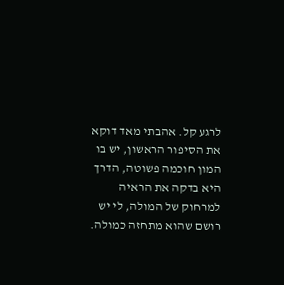לרגע קל. אהבתי מאד דוקא את הסיפור הראשון, יש בו המון חוכמה פשוטה, הדרך היא בדקה את הראיה למרחוק של המולה, לי יש רושם שהוא מתחזה כמולה.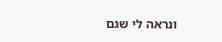ונראה לי שגם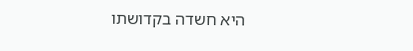היא חשדה בקדושתו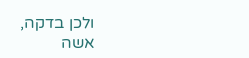ולכן בדקה, אשה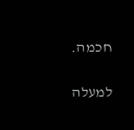חכמה.

למעלה